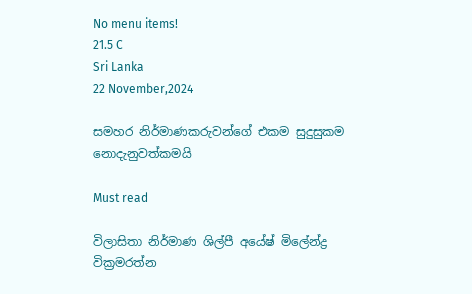No menu items!
21.5 C
Sri Lanka
22 November,2024

සමහර නිර්මාණකරුවන්ගේ එකම සුදුසුකම නොදැනුවත්කමයි

Must read

විලාසිතා නිර්මාණ ශිල්පී අයේෂ් මිලේන්ද්‍ර වික්‍රමරත්න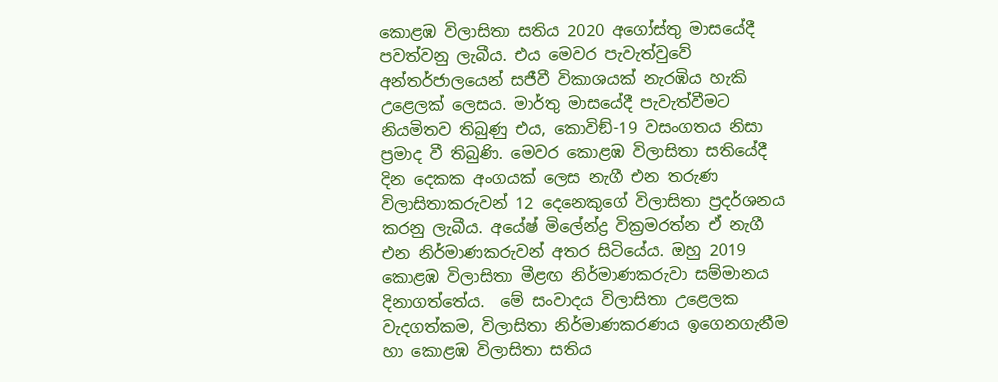කොළඹ විලාසිතා සතිය 2020 අගෝස්තු මාසයේදී පවත්වනු ලැබීය. එය මෙවර පැවැත්වුවේ අන්තර්ජාලයෙන් සජීවී විකාශයක් නැරඹිය හැකි උළෙලක් ලෙසය. මාර්තු මාසයේදී පැවැත්වීමට නියමිතව තිබුණු එය, කොවිඞ්-19 වසංගතය නිසා ප්‍රමාද වී තිබුණි. මෙවර කොළඹ විලාසිතා සතියේදී දින දෙකක අංගයක් ලෙස නැගී එන තරුණ විලාසිතාකරුවන් 12 දෙනෙකුගේ විලාසිතා ප්‍රදර්ශනය කරනු ලැබීය. අයේෂ් මිලේන්ද්‍ර වික්‍රමරත්න ඒ නැගී එන නිර්මාණකරුවන් අතර සිටියේය. ඔහු 2019 කොළඹ විලාසිතා මීළඟ නිර්මාණකරුවා සම්මානය දිනාගත්තේය.  මේ සංවාදය විලාසිතා උළෙලක වැදගත්කම, විලාසිතා නිර්මාණකරණය ඉගෙනගැනීම හා කොළඹ විලාසිතා සතිය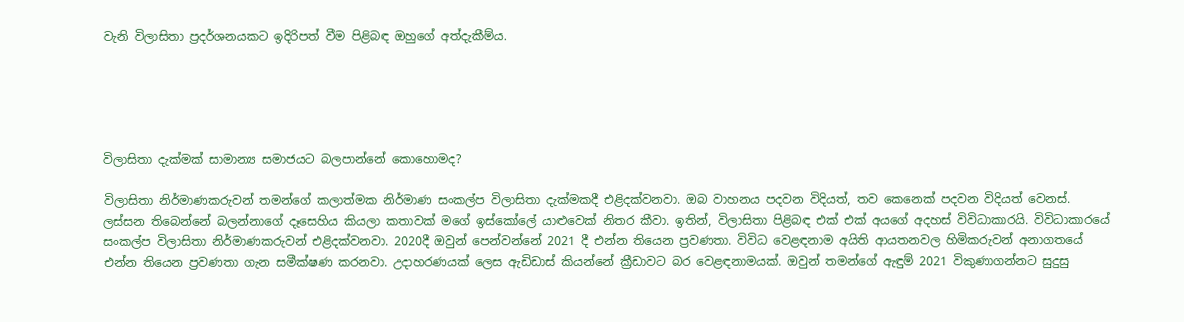වැනි විලාසිතා ප්‍රදර්ශනයකට ඉදිරිපත් වීම පිළිබඳ ඔහුගේ අත්දැකීම්ය.





විලාසිතා දැක්මක් සාමාන්‍ය සමාජයට බලපාන්නේ කොහොමද?

විලාසිතා නිර්මාණකරුවන් තමන්ගේ කලාත්මක නිර්මාණ සංකල්ප විලාසිතා දැක්මකදී එළිදක්වනවා. ඔබ වාහනය පදවන විදියත්, තව කෙනෙක් පදවන විදියත් වෙනස්. ලස්සන තිබෙන්නේ බලන්නාගේ දෑසෙහිය කියලා කතාවක් මගේ ඉස්කෝලේ යාළුවෙක් නිතර කීවා. ඉතින්, විලාසිතා පිළිබඳ එක් එක් අයගේ අදහස් විවිධාකාරයි. විවිධාකාරයේ සංකල්ප විලාසිතා නිර්මාණකරුවන් එළිදක්වනවා. 2020දී ඔවුන් පෙන්වන්නේ 2021 දී එන්න තියෙන ප්‍රවණතා. විවිධ වෙළඳනාම අයිති ආයතනවල හිමිකරුවන් අනාගතයේ එන්න තියෙන ප්‍රවණතා ගැන සමීක්ෂණ කරනවා. උදාහරණයක් ලෙස ඇඩිඩාස් කියන්නේ ක්‍රීඩාවට බර වෙළඳනාමයක්. ඔවුන් තමන්ගේ ඇඳුම් 2021 විකුණාගන්නට සුදුසු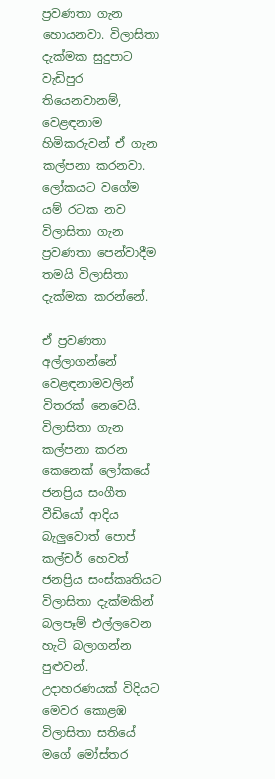ප්‍රවණතා ගැන හොයනවා. විලාසිතා දැක්මක සුදුපාට වැඩිපුර තියෙනවානම්, වෙළඳනාම හිමිකරුවන් ඒ ගැන කල්පනා කරනවා. ලෝකයට වගේම යම් රටක නව විලාසිතා ගැන ප්‍රවණතා පෙන්වාදීම තමයි විලාසිතා දැක්මක කරන්නේ.

ඒ ප්‍රවණතා අල්ලාගන්නේ වෙළඳනාමවලින් විතරක් නෙවෙයි. විලාසිතා ගැන කල්පනා කරන කෙනෙක් ලෝකයේ ජනප්‍රිය සංගීත වීඩියෝ ආදිය බැලුවොත් පොප් කල්චර් හෙවත් ජනප්‍රිය සංස්කෘතියට විලාසිතා දැක්මකින් බලපෑම් එල්ලවෙන හැටි බලාගන්න පුළුවන්. උදාහරණයක් විදියට මෙවර කොළඹ විලාසිතා සතියේ මගේ මෝස්තර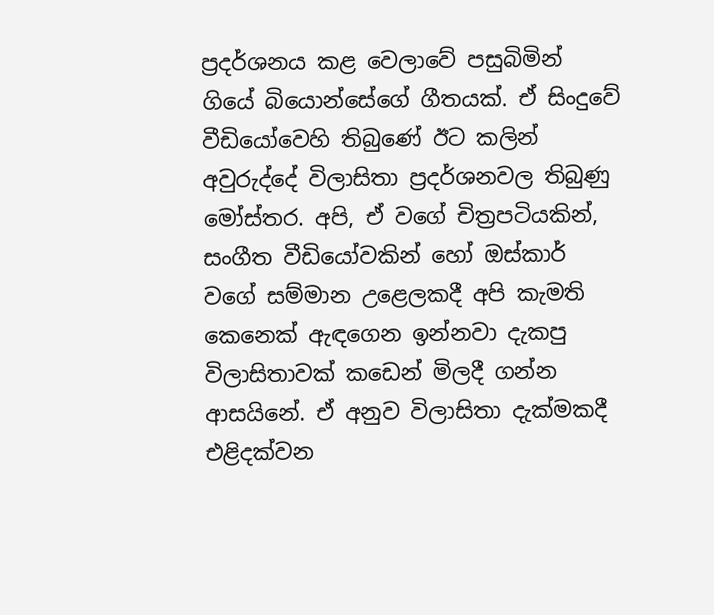ප්‍රදර්ශනය කළ වෙලාවේ පසුබිමින් ගියේ බියොන්සේගේ ගීතයක්. ඒ සිංදුවේ වීඩියෝවෙහි තිබුණේ ඊට කලින් අවුරුද්දේ විලාසිතා ප්‍රදර්ශනවල තිබුණු මෝස්තර. අපි, ඒ වගේ චිත්‍රපටියකින්, සංගීත වීඩියෝවකින් හෝ ඔස්කාර් වගේ සම්මාන උළෙලකදී අපි කැමති කෙනෙක් ඇඳගෙන ඉන්නවා දැකපු විලාසිතාවක් කඩෙන් මිලදී ගන්න ආසයිනේ. ඒ අනුව විලාසිතා දැක්මකදී එළිදක්වන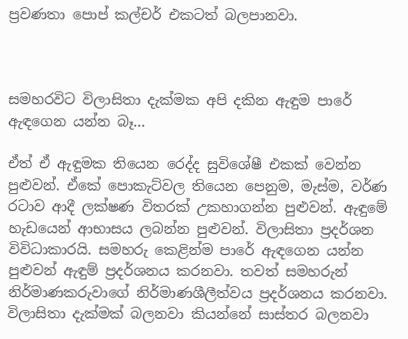ප්‍රවණතා පොප් කල්චර් එකටත් බලපානවා.



සමහරවිට විලාසිතා දැක්මක අපි දකින ඇඳුම පාරේ ඇඳගෙන යන්න බෑ…

ඒත් ඒ ඇඳුමක තියෙන රෙද්ද සුවිශේෂී එකක් වෙන්න පුළුවන්. ඒකේ පොකැට්වල තියෙන පෙනුම, මැස්ම, වර්ණ රටාව ආදී ලක්ෂණ විතරක් උකහාගන්න පුළුවන්. ඇඳුමේ හැඩයෙන් ආභාසය ලබන්න පුළුවන්. විලාසිතා ප්‍රදර්ශන විවිධාකාරයි. සමහරු කෙළින්ම පාරේ ඇඳගෙන යන්න පුළුවන් ඇඳුම් ප්‍රදර්ශනය කරනවා. තවත් සමහරුන් නිර්මාණකරුවාගේ නිර්මාණශීලීත්වය ප්‍රදර්ශනය කරනවා. විලාසිතා දැක්මක් බලනවා කියන්නේ සාස්තර බලනවා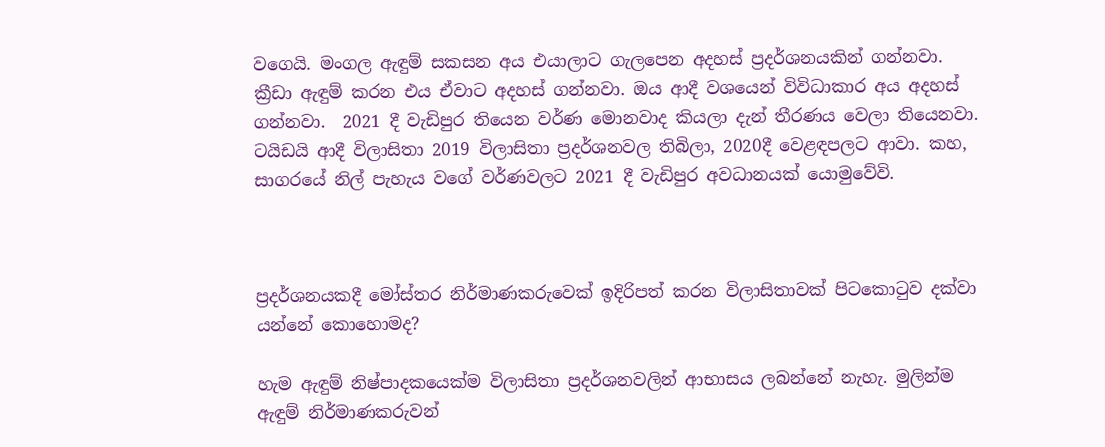වගෙයි. මංගල ඇඳුම් සකසන අය එයාලාට ගැලපෙන අදහස් ප්‍රදර්ශනයකින් ගන්නවා. ක්‍රීඩා ඇඳුම් කරන එය ඒවාට අදහස් ගන්නවා. ඔය ආදී වශයෙන් විවිධාකාර අය අදහස් ගන්නවා.  2021 දී වැඩිපුර තියෙන වර්ණ මොනවාද කියලා දැන් තීරණය වෙලා තියෙනවා. ටයිඩයි ආදී විලාසිතා 2019 විලාසිතා ප්‍රදර්ශනවල තිබිලා, 2020දී වෙළඳපලට ආවා. කහ, සාගරයේ නිල් පැහැය වගේ වර්ණවලට 2021 දී වැඩිපුර අවධානයක් යොමුවේවි.



ප්‍රදර්ශනයකදී මෝස්තර නිර්මාණකරුවෙක් ඉදිරිපත් කරන විලාසිතාවක් පිටකොටුව දක්වා යන්නේ කොහොමද?

හැම ඇඳුම් නිෂ්පාදකයෙක්ම විලාසිතා ප්‍රදර්ශනවලින් ආභාසය ලබන්නේ නැහැ. මුලින්ම ඇඳුම් නිර්මාණකරුවන්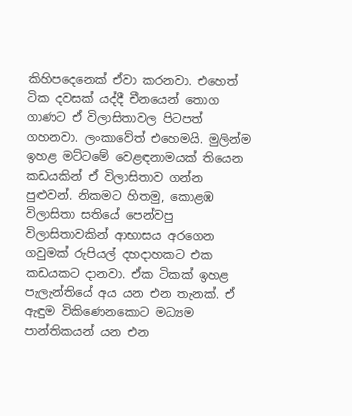කිහිපදෙනෙක් ඒවා කරනවා. එහෙත් ටික දවසක් යද්දී චීනයෙන් තොග ගාණට ඒ විලාසිතාවල පිටපත් ගහනවා. ලංකාවේත් එහෙමයි. මුලින්ම ඉහළ මට්ටමේ වෙළඳනාමයක් තියෙන කඩයකින් ඒ විලාසිතාව ගන්න පුළුවන්. නිකමට හිතමු, කොළඹ විලාසිතා සතියේ පෙන්වපු විලාසිතාවකින් ආභාසය අරගෙන ගවුමක් රුපියල් දහදාහකට එක කඩයකට දානවා. ඒක ටිකක් ඉහළ පැලැන්තියේ අය යන එන තැනක්. ඒ ඇඳුම විකිණෙනකොට මධ්‍යම පාන්තිකයන් යන එන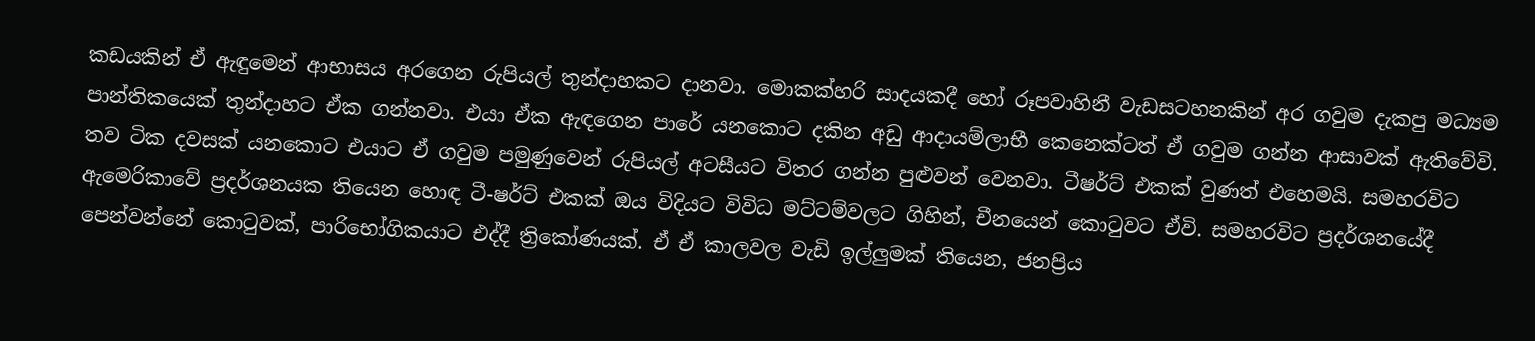කඩයකින් ඒ ඇඳුමෙන් ආභාසය අරගෙන රුපියල් තුන්දාහකට දානවා. මොකක්හරි සාදයකදී හෝ රූපවාහිනී වැඩසටහනකින් අර ගවුම දැකපු මධ්‍යම පාන්තිකයෙක් තුන්දාහට ඒක ගන්නවා. එයා ඒක ඇඳගෙන පාරේ යනකොට දකින අඩු ආදායම්ලාභී කෙනෙක්ටත් ඒ ගවුම ගන්න ආසාවක් ඇතිවේවි. තව ටික දවසක් යනකොට එයාට ඒ ගවුම පමුණුවෙන් රුපියල් අටසීයට විතර ගන්න පුළුවන් වෙනවා. ටීෂර්ට් එකක් වුණත් එහෙමයි. සමහරවිට ඇමෙරිකාවේ ප්‍රදර්ශනයක තියෙන හොඳ ටී-ෂර්ට් එකක් ඔය විදියට විවිධ මට්ටම්වලට ගිහින්, චීනයෙන් කොටුවට ඒවි. සමහරවිට ප්‍රදර්ශනයේදී පෙන්වන්නේ කොටුවක්, පාරිභෝගිකයාට එද්දී ත්‍රිකෝණයක්. ඒ ඒ කාලවල වැඩි ඉල්ලුමක් තියෙන, ජනප්‍රිය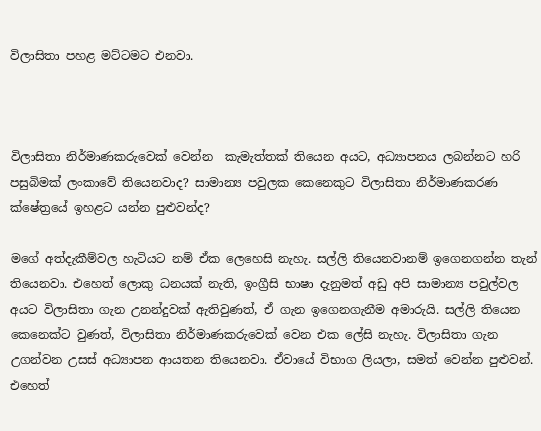විලාසිතා පහළ මට්ටමට එනවා.



විලාසිතා නිර්මාණකරුවෙක් වෙන්න  කැමැත්තක් තියෙන අයට, අධ්‍යාපනය ලබන්නට හරි පසුබිමක් ලංකාවේ තියෙනවාද? සාමාන්‍ය පවුලක කෙනෙකුට විලාසිතා නිර්මාණකරණ ක්ෂේත්‍රයේ ඉහළට යන්න පුළුවන්ද?

මගේ අත්දැකීම්වල හැටියට නම් ඒක ලෙහෙසි නැහැ. සල්ලි තියෙනවානම් ඉගෙනගන්න තැන් තියෙනවා. එහෙත් ලොකු ධනයක් නැති, ඉංග්‍රීසි භාෂා දැනුමත් අඩු අපි සාමාන්‍ය පවුල්වල අයට විලාසිතා ගැන උනන්දුවක් ඇතිවුණත්, ඒ ගැන ඉගෙනගැනීම අමාරුයි. සල්ලි තියෙන කෙනෙක්ට වුණත්, විලාසිතා නිර්මාණකරුවෙක් වෙන එක ලේසි නැහැ. විලාසිතා ගැන උගන්වන උසස් අධ්‍යාපන ආයතන තියෙනවා. ඒවායේ විභාග ලියලා, සමත් වෙන්න පුළුවන්. එහෙත්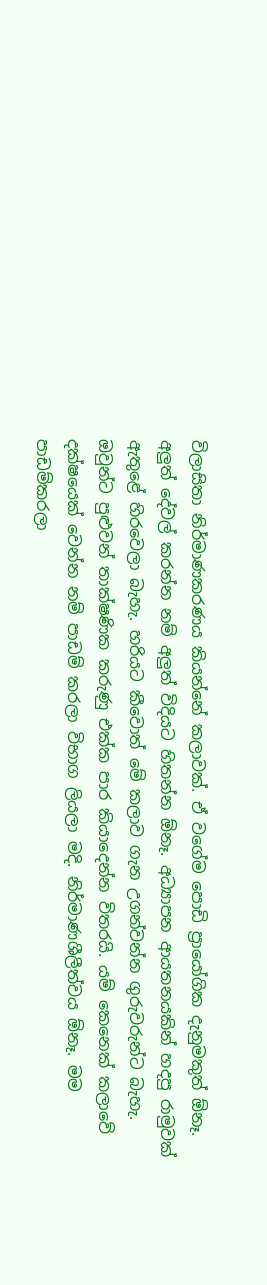විලාසිතා නිර්මාණකරණය කියන්නේ කලාවක්. ඒ වගේම පොඩි ප්‍රායෝගික දැනුමකුත් ඕනෑ. අලුත් දේවල් කරන්න නම් අලුත් විදියට හිතන්න ඕනෑ. අධ්‍යාපන ආයතනයකින් හදපු රාමුවක් ඇතුළේ හිරවෙලා බැහැ. හරියට කීවොත් මේ කලාව ගැන උගන්වන්න ගුරුවරුන්ට බැහැ. ඔවුන්ට පුළුවන් තාක්ෂණික කරුණු එක්ක පාර කියාදෙන්න විතරයි. යම් කෙනෙක් කලාවේ දක්ෂයෙක් වෙන්න නම් පාඩම් කරලා විභාග ලියලා මදි. නිර්මාණශීලීත්වය ඕනෑ. මම පාඩම්කරලා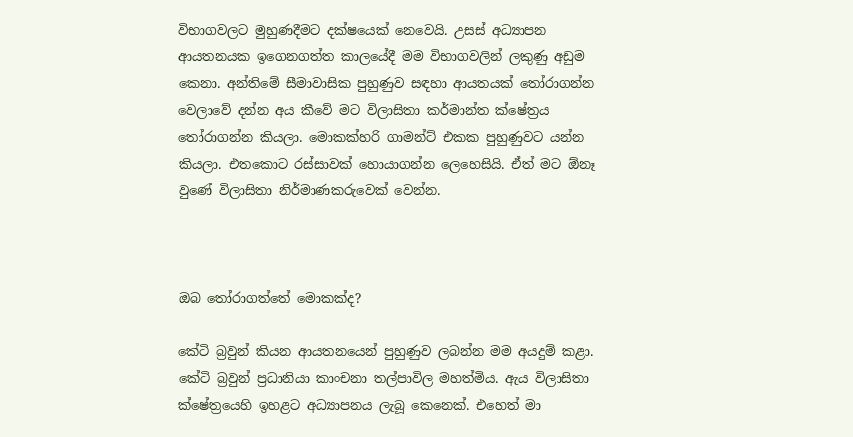විභාගවලට මුහුණදීමට දක්ෂයෙක් නෙවෙයි. උසස් අධ්‍යාපන ආයතනයක ඉගෙනගත්ත කාලයේදී මම විභාගවලින් ලකුණු අඩුම කෙනා. අන්තිමේ සීමාවාසික පුහුණුව සඳහා ආයතයක් තෝරාගන්න වෙලාවේ දන්න අය කීවේ මට විලාසිතා කර්මාන්ත ක්ෂේත්‍රය තෝරාගන්න කියලා. මොකක්හරි ගාමන්ට් එකක පුහුණුවට යන්න කියලා. එතකොට රස්සාවක් හොයාගන්න ලෙහෙසියි. ඒත් මට ඕනෑ වුණේ විලාසිතා නිර්මාණකරුවෙක් වෙන්න.



ඔබ තෝරාගත්තේ මොකක්ද?

කේටි බ්‍රවුන් කියන ආයතනයෙන් පුහුණුව ලබන්න මම අයදුම් කළා. කේටි බ්‍රවුන් ප්‍රධානියා කාංචනා තල්පාවිල මහත්මිය. ඇය විලාසිතා ක්ෂේත්‍රයෙහි ඉහළට අධ්‍යාපනය ලැබූ කෙනෙක්. එහෙත් මා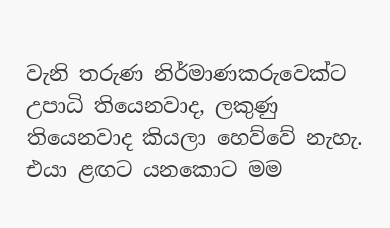වැනි තරුණ නිර්මාණකරුවෙක්ට උපාධි තියෙනවාද, ලකුණු තියෙනවාද කියලා හෙව්වේ නැහැ. එයා ළඟට යනකොට මම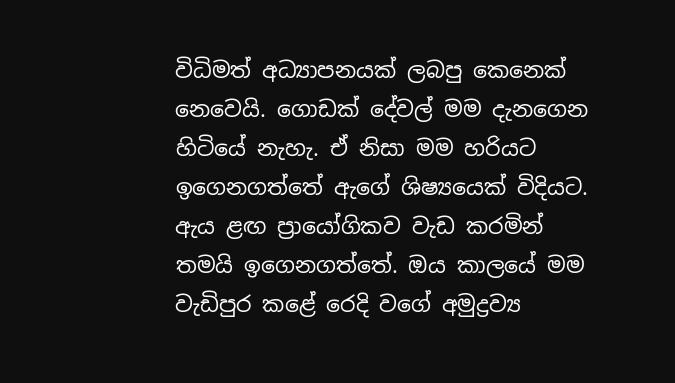විධිමත් අධ්‍යාපනයක් ලබපු කෙනෙක් නෙවෙයි. ගොඩක් දේවල් මම දැනගෙන හිටියේ නැහැ. ඒ නිසා මම හරියට ඉගෙනගත්තේ ඇගේ ශිෂ්‍යයෙක් විදියට. ඇය ළඟ ප්‍රායෝගිකව වැඩ කරමින් තමයි ඉගෙනගත්තේ. ඔය කාලයේ මම වැඩිපුර කළේ රෙදි වගේ අමුද්‍රව්‍ය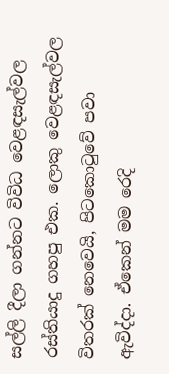සල්ලි දීලා ගන්නට විවිධ වෙළඳසැල්වල රස්තියාදු ගහපු එක. ලොකු වෙළඳසැල්වල විතරක් නෙවෙයි, පිටකොටුවේ පවා ඇවිද්දා. ඒකෙන් මම රෙදි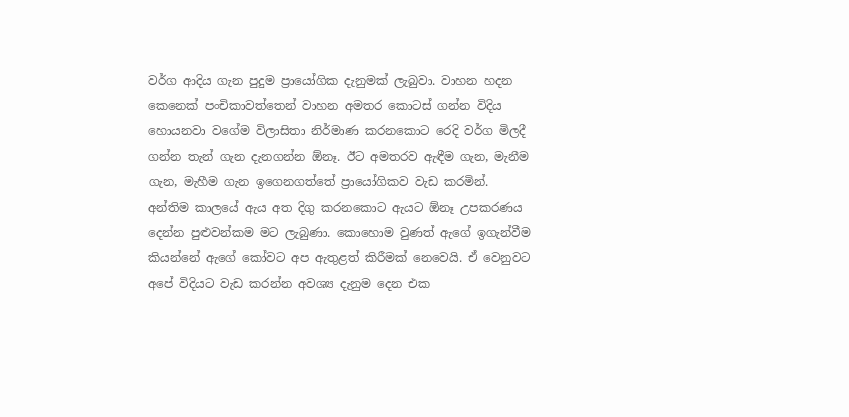වර්ග ආදිය ගැන පුදුම ප්‍රායෝගික දැනුමක් ලැබුවා. වාහන හදන කෙනෙක් පංචිකාවත්තෙන් වාහන අමතර කොටස් ගන්න විදිය හොයනවා වගේම විලාසිතා නිර්මාණ කරනකොට රෙදි වර්ග මිලදී ගන්න තැන් ගැන දැනගන්න ඕනෑ. ඊට අමතරව ඇඳීම ගැන, මැනීම ගැන, මැහීම ගැන ඉගෙනගත්තේ ප්‍රායෝගිකව වැඩ කරමින්. අන්තිම කාලයේ ඇය අත දිගු කරනකොට ඇයට ඕනෑ උපකරණය දෙන්න පුළුවන්කම මට ලැබුණා. කොහොම වුණත් ඇගේ ඉගැන්වීම කියන්නේ ඇගේ කෝවට අප ඇතුළත් කිරීමක් නෙවෙයි. ඒ වෙනුවට අපේ විදියට වැඩ කරන්න අවශ්‍ය දැනුම දෙන එක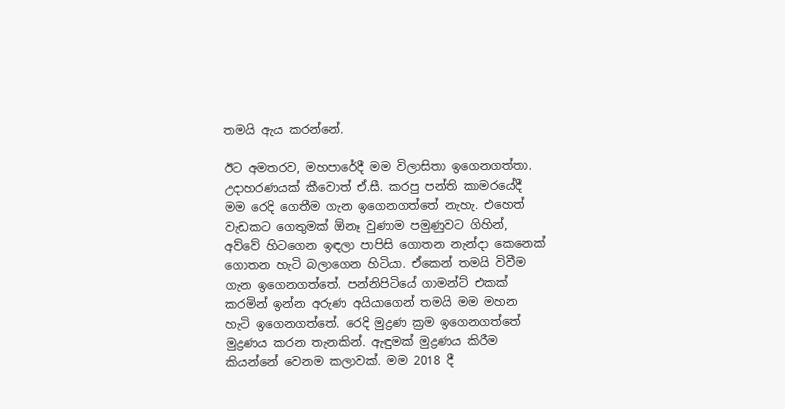තමයි ඇය කරන්නේ.

ඊට අමතරව, මහපාරේදී මම විලාසිතා ඉගෙනගත්තා. උදාහරණයක් කීවොත් ඒ.සී. කරපු පන්ති කාමරයේදී මම රෙදි ගෙතීම ගැන ඉගෙනගත්තේ නැහැ. එහෙත් වැඩකට ගෙතුමක් ඕනෑ වුණාම පමුණුවට ගිහින්, අව්වේ හිටගෙන ඉඳලා පාපිසි ගොතන නැන්දා කෙනෙක් ගොතන හැටි බලාගෙන හිටියා. ඒකෙන් තමයි විවීම ගැන ඉගෙනගත්තේ. පන්නිපිටියේ ගාමන්ට් එකක් කරමින් ඉන්න අරුණ අයියාගෙන් තමයි මම මහන හැටි ඉගෙනගත්තේ. රෙදි මුද්‍රණ ක්‍රම ඉගෙනගත්තේ මුද්‍රණය කරන තැනකින්. ඇඳුමක් මුද්‍රණය කිරීම කියන්නේ වෙනම කලාවක්. මම 2018 දී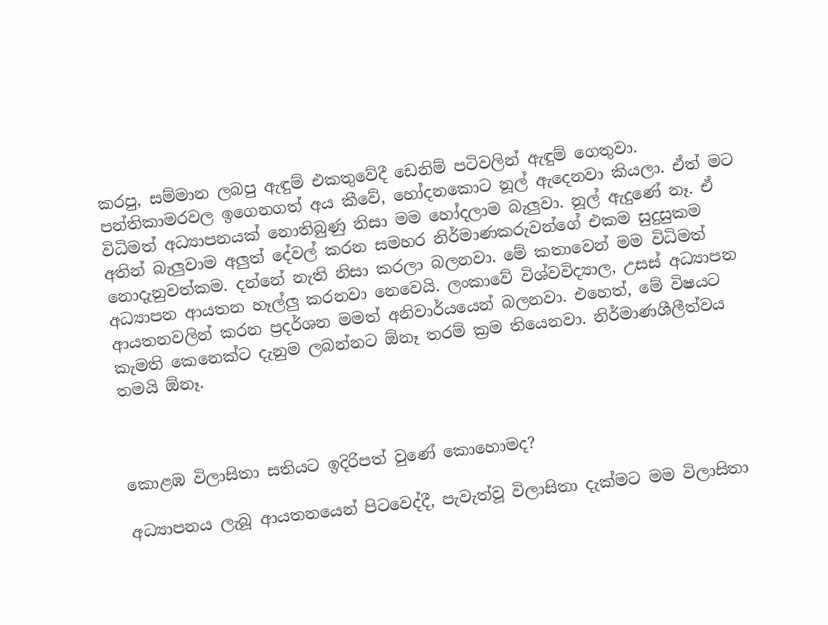කරපු, සම්මාන ලබපු ඇඳුම් එකතුවේදී ඩෙනිම් පටිවලින් ඇඳුම් ගෙතුවා. පන්තිකාමරවල ඉගෙනගත් අය කීවේ, හෝදනකොට නූල් ඇදෙනවා කියලා. ඒත් මට විධිමත් අධ්‍යාපනයක් නොතිබුණු නිසා මම හෝදලාම බැලුවා. නූල් ඇදුණේ නෑ. ඒ අතින් බැලුවාම අලුත් දේවල් කරන සමහර නිර්මාණකරුවන්ගේ එකම සුදුසුකම නොදැනුවත්කම. දන්නේ නැති නිසා කරලා බලනවා. මේ කතාවෙන් මම විධිමත් අධ්‍යාපන ආයතන හෑල්ලු කරනවා නෙවෙයි. ලංකාවේ විශ්වවිද්‍යාල, උසස් අධ්‍යාපන ආයතනවලින් කරන ප්‍රදර්ශන මමත් අනිවාර්යයෙන් බලනවා. එහෙත්, මේ විෂයට කැමති කෙනෙක්ට දැනුම ලබන්නට ඕනෑ තරම් ක්‍රම තියෙනවා. නිර්මාණශීලීත්වය තමයි ඕනෑ.



කොළඹ විලාසිතා සතියට ඉදිරිපත් වුණේ කොහොමද?

අධ්‍යාපනය ලැබූ ආයතනයෙන් පිටවෙද්දී, පැවැත්වූ විලාසිතා දැක්මට මම විලාසිතා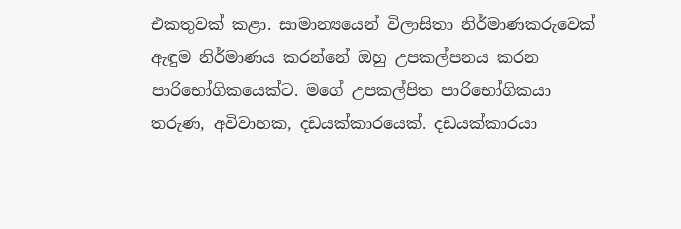එකතුවක් කළා. සාමාන්‍යයෙන් විලාසිතා නිර්මාණකරුවෙක් ඇඳුම නිර්මාණය කරන්නේ ඔහු උපකල්පනය කරන පාරිභෝගිකයෙක්ට. මගේ උපකල්පිත පාරිභෝගිකයා තරුණ, අවිවාහක, දඩයක්කාරයෙක්. දඩයක්කාරයා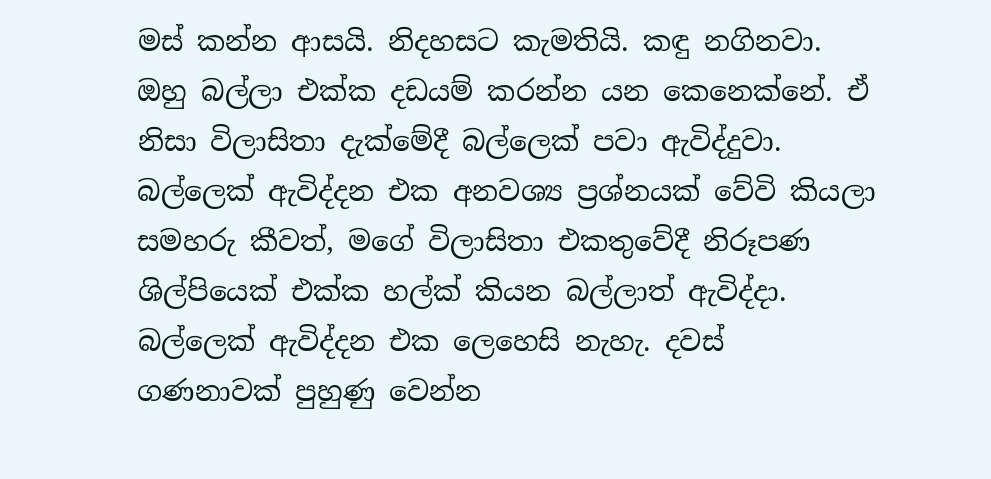මස් කන්න ආසයි. නිදහසට කැමතියි. කඳු නගිනවා. ඔහු බල්ලා එක්ක දඩයම් කරන්න යන කෙනෙක්නේ. ඒ නිසා විලාසිතා දැක්මේදී බල්ලෙක් පවා ඇවිද්දුවා. බල්ලෙක් ඇවිද්දන එක අනවශ්‍ය ප්‍රශ්නයක් වේවි කියලා සමහරු කීවත්, මගේ විලාසිතා එකතුවේදී නිරූපණ ශිල්පියෙක් එක්ක හල්ක් කියන බල්ලාත් ඇවිද්දා. බල්ලෙක් ඇවිද්දන එක ලෙහෙසි නැහැ. දවස් ගණනාවක් පුහුණු වෙන්න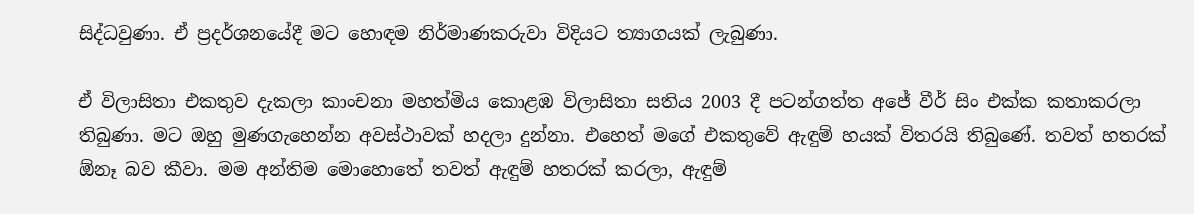සිද්ධවුණා. ඒ ප්‍රදර්ශනයේදී මට හොඳම නිර්මාණකරුවා විදියට ත්‍යාගයක් ලැබුණා.

ඒ විලාසිතා එකතුව දැකලා කාංචනා මහත්මිය කොළඹ විලාසිතා සතිය 2003 දී පටන්ගත්ත අජේ වීර් සිං එක්ක කතාකරලා තිබුණා. මට ඔහු මුණගැහෙන්න අවස්ථාවක් හදලා දුන්නා. එහෙත් මගේ එකතුවේ ඇඳුම් හයක් විතරයි තිබුණේ. තවත් හතරක් ඕනෑ බව කීවා. මම අන්තිම මොහොතේ තවත් ඇඳුම් හතරක් කරලා, ඇඳුම්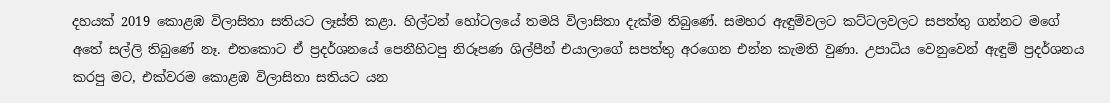දහයක් 2019 කොළඹ විලාසිතා සතියට ලෑස්ති කළා. හිල්ටන් හෝටලයේ තමයි විලාසිතා දැක්ම තිබුණේ. සමහර ඇඳුම්වලට කට්ටලවලට සපත්තු ගන්නට මගේ අතේ සල්ලි තිබුණේ නෑ. එතකොට ඒ ප්‍රදර්ශනයේ පෙනීහිටපු නිරූපණ ශිල්පීන් එයාලාගේ සපත්තු අරගෙන එන්න කැමති වුණා. උපාධිය වෙනුවෙන් ඇඳුම් ප්‍රදර්ශනය කරපු මට, එක්වරම කොළඹ විලාසිතා සතියට යන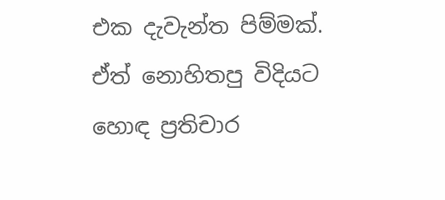එක දැවැන්ත පිම්මක්. ඒත් නොහිතපු විදියට හොඳ ප්‍රතිචාර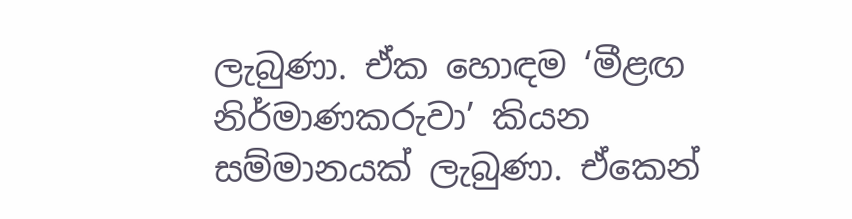ලැබුණා. ඒක හොඳම ‘මීළඟ නිර්මාණකරුවා’ කියන සම්මානයක් ලැබුණා. ඒකෙන්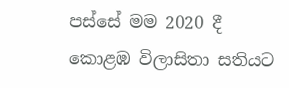පස්සේ මම 2020 දී කොළඹ විලාසිතා සතියට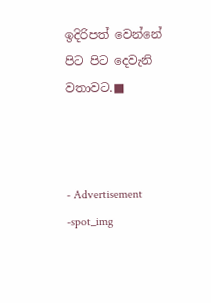ඉදිරිපත් වෙන්නේ පිට පිට දෙවැනි වතාවට.■



- Advertisement -spot_img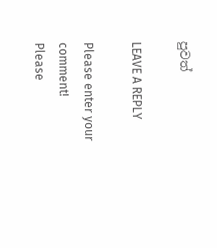පුවත්

LEAVE A REPLY

Please enter your comment!
Please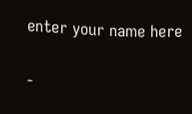enter your name here

-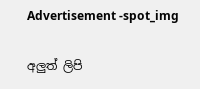Advertisement -spot_img

අලුත් ලිපි